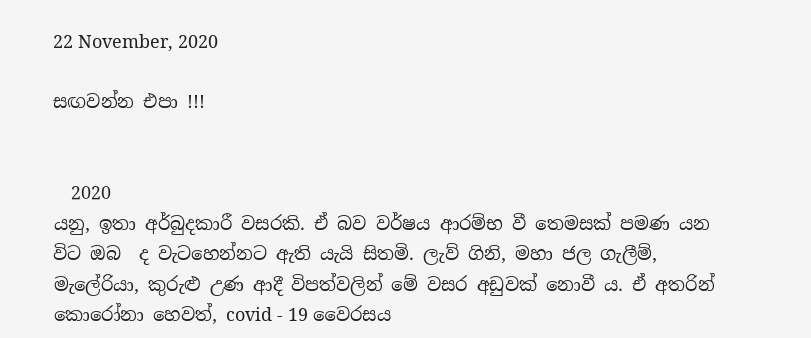22 November, 2020

සඟවන්න එපා !!!


  2020
යනු, ඉතා අර්බුදකාරී වසරකි. ඒ බව වර්ෂය ආරම්භ වී තෙමසක් පමණ යන විට ඔබ  ද වැටහෙන්නට ඇති යැයි සිතමි. ලැව් ගිනි, මහා ජල ගැලීම්, මැලේරියා, කුරුළු උණ ආදී විපත්වලින් මේ වසර අඩුවක් නොවී ය. ඒ අතරින් කොරෝනා හෙවත්, covid - 19 වෛරසය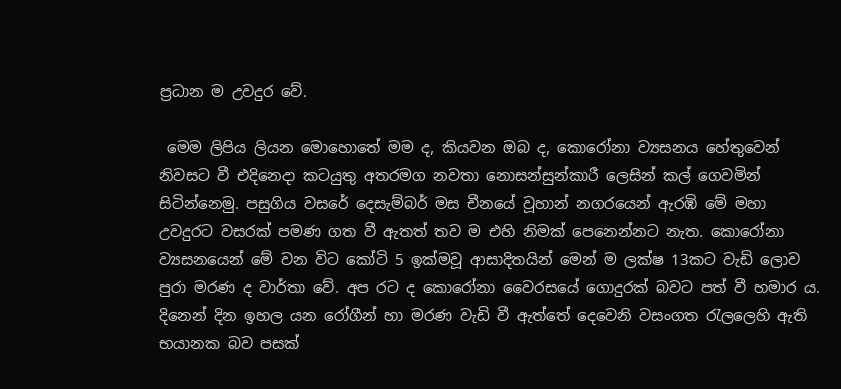ප්‍රධාන ම උවදුර වේ.

 මෙම ලිපිය ලියන මොහොතේ මම ද, කියවන ඔබ ද, කොරෝනා ව්‍යසනය හේතුවෙන් නිවසට වී එදිනෙදා කටයුතු අතරමග නවතා නොසන්සුන්කාරී ලෙසින් කල් ගෙවමින් සිටින්නෙමු. පසුගිය වසරේ දෙසැම්බර් මස චීනයේ වූහාන් නගරයෙන් ඇරඹි මේ මහා උවදුරට වසරක් පමණ ගත වී ඇතත් තව ම එහි නිමක් පෙනෙන්නට නැත. කොරෝනා ව්‍යසනයෙන් මේ වන විට කෝටි 5 ඉක්මවූ ආසාදිතයින් මෙන් ම ලක්ෂ 13කට වැඩි ලොව පුරා මරණ ද වාර්තා වේ. අප රට ද කොරෝනා වෛරසයේ ගොදුරක් බවට පත් වී හමාර ය. දිනෙන් දින ඉහල යන රෝගීන් හා මරණ වැඩි වී ඇත්තේ දෙවෙනි වසංගත රැලලෙහි ඇති භයානක බව පසක්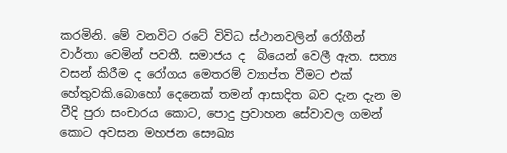කරමිනි. මේ වනවිට රටේ විවිධ ස්ථානවලින් රෝගීන් වාර්තා වෙමින් පවතී. සමාජය ද  බියෙන් වෙලී ඇත. සත්‍ය වසන් කිරීම ද රෝගය මෙතරම් ව්‍යාප්ත වීමට එක් හේතුවකි.බොහෝ දෙනෙක් තමන් ආසාදිත බව දැන දැන ම වීදි පුරා සංචාරය කොට, පොදු ප්‍රවාහන සේවාවල ගමන් කොට අවසන මහජන සෞඛ්‍ය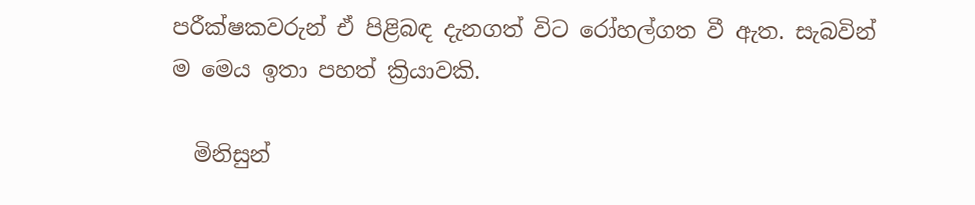පරීක්ෂකවරුන් ඒ පිළිබඳ දැනගත් විට රෝහල්ගත වී ඇත. සැබවින් ම මෙය ඉතා පහත් ක්‍රියාවකි.

  මිනිසුන්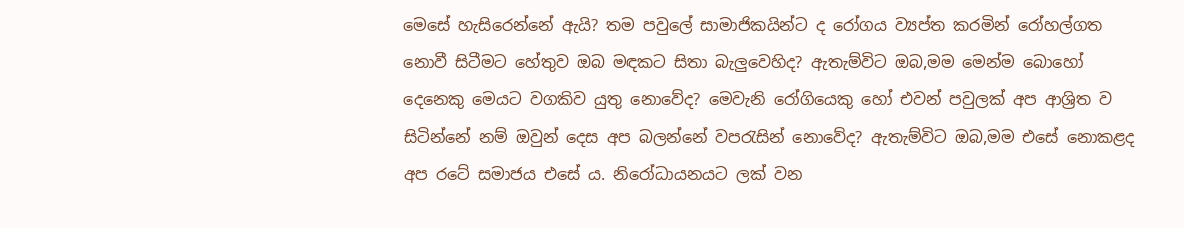මෙසේ හැසිරෙන්නේ ඇයි? තම පවුලේ සාමාජිකයින්ට ද රෝගය ව්‍යප්ත කරමින් රෝහල්ගත නොවී සිටීමට හේතුව ඔබ මඳකට සිතා බැලුවෙහිද? ඇතැම්විට ඔබ,මම මෙන්ම බොහෝ දෙනෙකු මෙයට වගකිව යුතු නොවේද? මෙවැනි රෝගියෙකු හෝ එවන් පවුලක් අප ආශ්‍රිත ව සිටින්නේ නම් ඔවුන් දෙස අප බලන්නේ වපරැසින් නොවේද? ඇතැම්විට ඔබ,මම එසේ නොකළද අප රටේ සමාජය එසේ ය. නිරෝධායනයට ලක් වන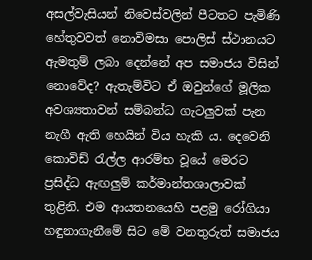අසල්වැසියන් නිවෙස්වලින් පීටතට පැමිණි හේතුවවත් නොවිමසා පොලිස් ස්ථානයට ඇමතුම් ලබා දෙන්නේ අප සමාජය විසින් නොවේද? ඇතැම්විට ඒ ඔවුන්ගේ මූලික අවශ්‍යතාවන් සම්බන්ධ ගැටලුවක් පැන නැගී ඇති හෙයින් විය හැකි ය. දෙවෙනි කොවිඩ් රැල්ල ආරම්භ වූයේ මෙරට ප්‍රසිද්ධ ඇඟලුම් කර්මාන්තශාලාවක් තුළිනි. එම ආයතනයෙහි පළමු රෝගියා හඳුනාගැනීමේ සිට මේ වනතුරුත් සමාජය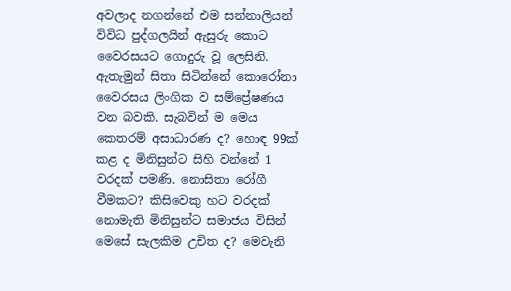අවලාද නගන්නේ එම සන්නාලියන් විවිධ පුද්ගලයින් ඇසුරු කොට වෛරසයට ගොදුරු වූ ලෙසිනි. ඇතැමුන් සිතා සිටින්නේ කොරෝනා වෛරසය ලිංගික ව සම්ප්‍රේෂණය වන බවකි. සැබවින් ම මෙය කෙතරම් අසාධාරණ ද? හොඳ 99ක් කළ ද මිනිසුන්ට සිහි වන්නේ 1 වරදක් පමණි. නොසිතා රෝගී වීමකට? කිසිවෙකු හට වරදක් නොමැති මිනිසුන්ට සමාජය විසින් මෙසේ සැලකිම උචිත ද? මෙවැනි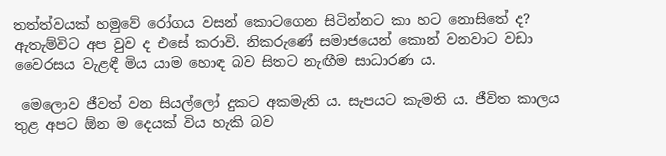තත්ත්වයක් හමුවේ රෝගය වසන් කොටගෙන සිටින්නට කා හට නොසිතේ ද? ඇතැම්විට අප වුව ද එසේ කරාවි. නිකරුණේ සමාජයෙන් කොන් වනවාට වඩා වෛරසය වැළඳී මිය යාම හොඳ බව සිතට නැඟීම සාධාරණ ය.

 මෙලොව ජීවත් වන සියල්ලෝ දුකට අකමැති ය. සැපයට කැමති ය. ජීවිත කාලය තුළ අපට ඕන ම දෙයක් විය හැකි බව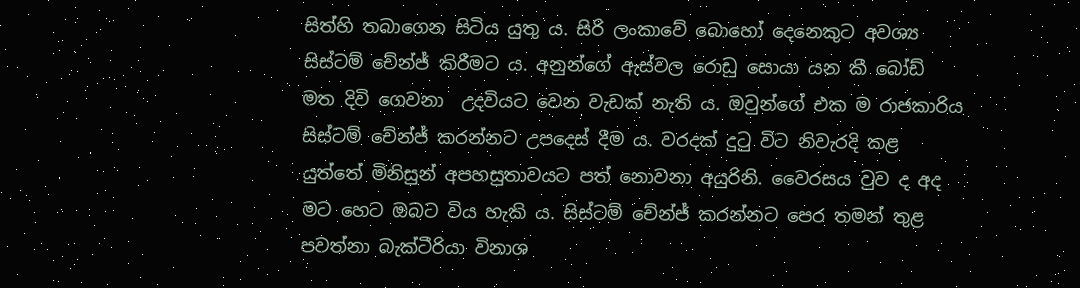සිත්හි තබාගෙන සිටිය යුතු ය. සිරි ලංකාවේ බොහෝ දෙනෙකුට අවශ්‍ය සිස්ටම් චේන්ජ් කිරීමට ය. අනුන්ගේ ඇස්වල රොඩු සොයා යන කී බෝඩ් මත දිවි ගෙවනා  උදවියට වෙන වැඩක් නැති ය. ඔවුන්ගේ එක ම රාජකාරිය සිස්ටම් චේන්ජ් කරන්නට උපදෙස් දීම ය. වරදක් දුටු විට නිවැරදි කළ යුත්තේ මිනිසුන් අපහසුතාවයට පත් නොවනා අයුරිනි. වෛරසය වුව ද අද මට හෙට ඔබට විය හැකි ය. සිස්ටම් චේන්ජ් කරන්නට පෙර තමන් තුළ පවත්නා බැක්ටීරියා විනාශ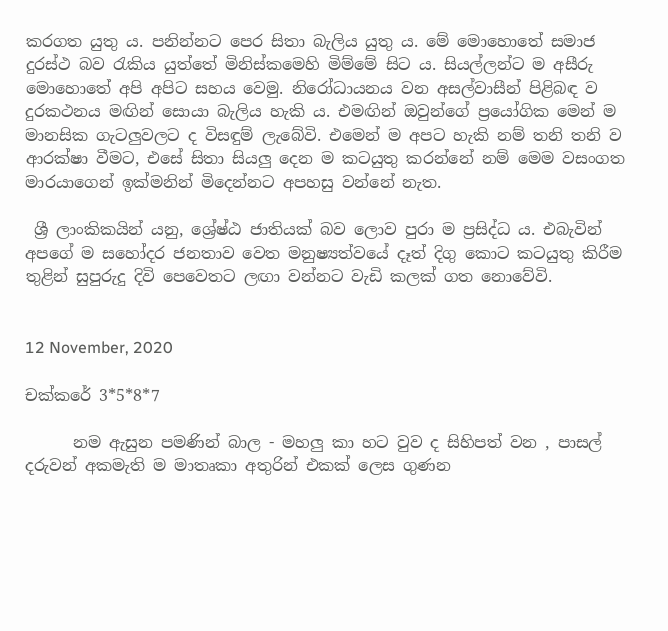කරගත යුතු ය. පනින්නට පෙර සිතා බැලිය යුතු ය. මේ මොහොතේ සමාජ දුරස්ථ බව රැකිය යුත්තේ මිනිස්කමෙහි මිම්මේ සිට ය. සියල්ලන්ට ම අසීරු මොහොතේ අපි අපිට සහය වෙමු. නිරෝධායනය වන අසල්වාසීන් පිළිබඳ ව දුරකථනය මඟින් සොයා බැලිය හැකි ය. එමඟින් ඔවුන්ගේ ප්‍රයෝගික මෙන් ම මානසික ගැටලුවලට ද විසඳුම් ලැබේවි. එමෙන් ම අපට හැකි නම් තනි තනි ව ආරක්ෂා වීමට, එසේ සිතා සියලු දෙන ම කටයුතු කරන්නේ නම් මෙම වසංගත මාරයාගෙන් ඉක්මනින් මිදෙන්නට අපහසු වන්නේ නැත.

 ශ්‍රී ලාංකිකයින් යනු, ශ්‍රේෂ්ඨ ජාතියක් බව ලොව පුරා ම ප්‍රසිද්ධ ය. එබැවින් අපගේ ම සහෝදර ජනතාව වෙත මනුෂ්‍යත්වයේ දෑත් දිගු කොට කටයුතු කිරීම තුළින් සුපුරුදු දිවි පෙවෙතට ලඟා වන්නට වැඩි කලක් ගත නොවේවි.


12 November, 2020

චක්කරේ 3*5*8*7

      නම ඇසුන පමණින් බාල - මහලු කා හට වුව ද සිහිපත් වන , පාසල් දරුවන් අකමැති ම මාතෘකා අතුරින් එකක් ලෙස ගුණන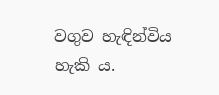වගුව හැඳින්විය හැකි ය.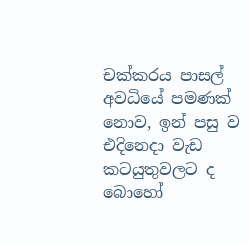චක්කරය පාසල් අවධියේ පමණක් නොව, ඉන් පසු ව එදිනෙදා වැඩ කටයුතුවලට ද බොහෝ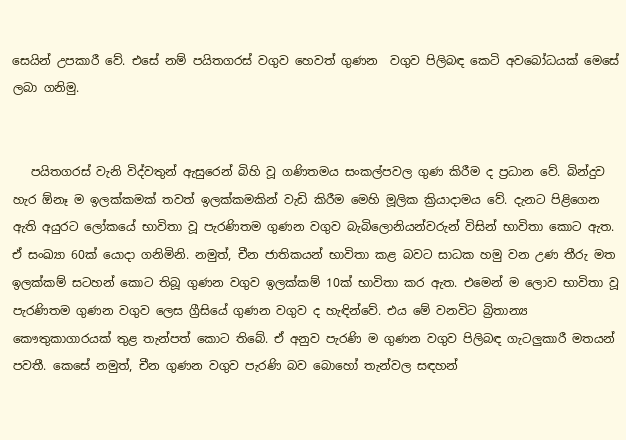සෙයින් උපකාරී වේ. එසේ නම් පයිතගරස් වගුව හෙවත් ගුණන  වගුව පිලිබඳ කෙටි අවබෝධයක් මෙසේ ලබා ගනිමු.


   පයිතගරස් වැනි විද්වතුන් ඇසුරෙන් බිහි වූ ගණිතමය සංකල්පවල ගුණ කිරීම ද ප්‍රධාන වේ. බින්දුව හැර ඕනෑ ම ඉලක්කමක් තවත් ඉලක්කමකින් වැඩි කිරීම මෙහි මූලික ක්‍රියාදාමය වේ. දැනට පිළිගෙන ඇති අයුරට ලෝකයේ භාවිතා වූ පැරණිතම ගුණන වගුව බැබිලොනියන්වරුන් විසින් භාවිතා කොට ඇත. ඒ සංඛ්‍යා 60ක් යොදා ගනිමිනි. නමුත්, චීන ජාතිකයන් භාවිතා කළ බවට සාධක හමු වන උණ තීරු මත ඉලක්කම් සටහන් කොට තිබූ ගුණන වගුව ඉලක්කම් 10ක් භාවිතා කර ඇත. එමෙන් ම ලොව භාවිතා වූ පැරණිතම ගුණන වගුව ලෙස ග්‍රීසියේ ගුණන වගුව ද හැඳින්වේ. එය මේ වනවිට බ්‍රිතාන්‍ය කෞතුකාගාරයක් තුළ තැන්පත් කොට තිබේ. ඒ අනුව පැරණි ම ගුණන වගුව පිලිබඳ ගැටලුකාරී මතයන් පවතී. කෙසේ නමුත්, චීන ගුණන වගුව පැරණි බව බොහෝ තැන්වල සඳහන්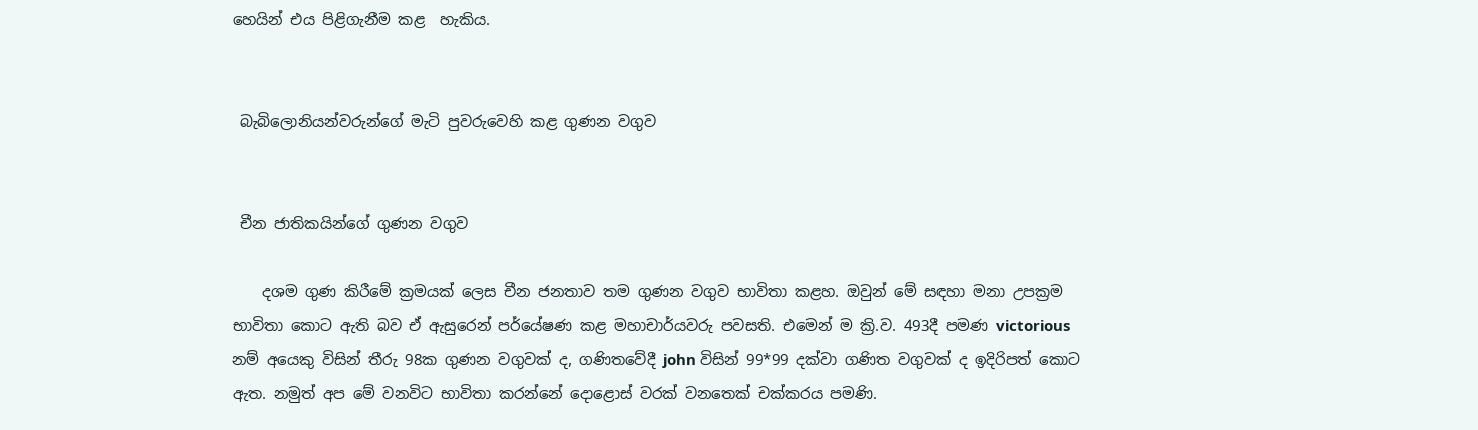හෙයින් එය පිළිගැනීම කළ  හැකිය.


 බැබිලොනියන්වරුන්ගේ මැටි පුවරුවෙහි කළ ගුණන වගුව


 චීන ජාතිකයින්ගේ ගුණන වගුව

    දශම ගුණ කිරීමේ ක්‍රමයක් ලෙස චීන ජනතාව තම ගුණන වගුව භාවිතා කළහ. ඔවුන් මේ සඳහා මනා උපක්‍රම භාවිතා කොට ඇති බව ඒ ඇසුරෙන් පර්යේෂණ කළ මහාචාර්යවරු පවසති. එමෙන් ම ක්‍රි.ව. 493දී පමණ victorious නම් අයෙකු විසින් තීරු 98ක ගුණන වගුවක් ද, ගණිතවේදී john විසින් 99*99 දක්වා ගණිත වගුවක් ද ඉදිරිපත් කොට ඇත. නමුත් අප මේ වනවිට භාවිතා කරන්නේ දොළොස් වරක් වනතෙක් චක්කරය පමණි.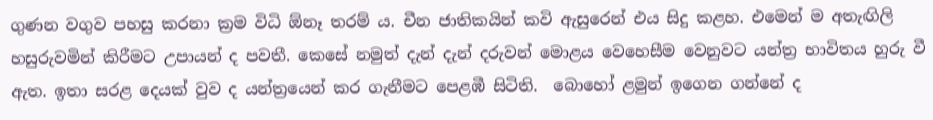ගුණන වගුව පහසු කරනා ක්‍රම විධි ඕනෑ තරම් ය. චීන ජාතිකයින් කවි ඇසුරෙන් එය සිදු කළහ. එමෙන් ම අතැඟිලි හසුරුවමින් කිරීමට උපායන් ද පවතී. කෙසේ නමුත් දැන් දැන් දරුවන් මොළය වෙහෙසීම වෙනුවට යන්ත්‍ර භාවිතය හුරු වී ඇත. ඉතා සරළ දෙයක් වුව ද යන්ත්‍රයෙන් කර ගැනීමට පෙළඹී සිටිති.  බොහෝ ළමුන් ඉගෙන ගන්නේ ද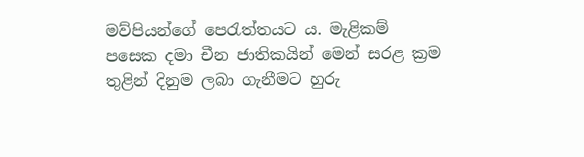මව්පියන්ගේ පෙරැත්තයට ය. මැළිකම් පසෙක දමා චීන ජාතිකයින් මෙන් සරළ ක්‍රම තුළින් දිනුම ලබා ගැනීමට හුරු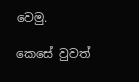වෙමු.

කෙසේ වුවත්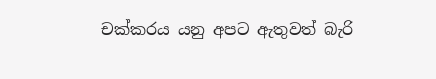චක්කරය යනු අපට ඇතුවත් බැරි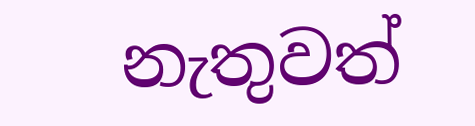නැතුවත්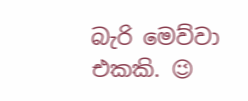බැරි මෙව්වා එකකි. 😉